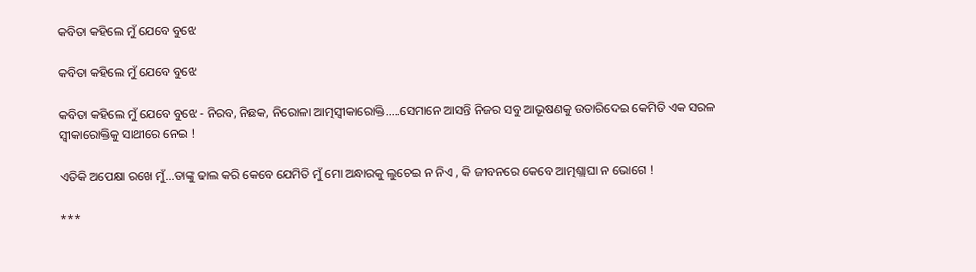କବିତା କହିଲେ ମୁଁ ଯେବେ ବୁଝେ

କବିତା କହିଲେ ମୁଁ ଯେବେ ବୁଝେ

କବିତା କହିଲେ ମୁଁ ଯେବେ ବୁଝେ - ନିରବ, ନିଛକ, ନିରୋଳା ଆତ୍ମସ୍ବୀକାରୋକ୍ତି.....ସେମାନେ ଆସନ୍ତି ନିଜର ସବୁ ଆଭୂଷଣକୁ ଉତାରିଦେଇ କେମିତି ଏକ ସରଳ ସ୍ବୀକାରୋକ୍ତିକୁ ସାଥୀରେ ନେଇ !

ଏତିକି ଅପେକ୍ଷା ରଖେ ମୁଁ...ତାଙ୍କୁ ଢାଲ କରି କେବେ ଯେମିତି ମୁଁ ମୋ ଅନ୍ଧାରକୁ ଲୁଚେଇ ନ ନିଏ , କି ଜୀବନରେ କେବେ ଆତ୍ମଶ୍ଲାଘା ନ ଭୋଗେ !

***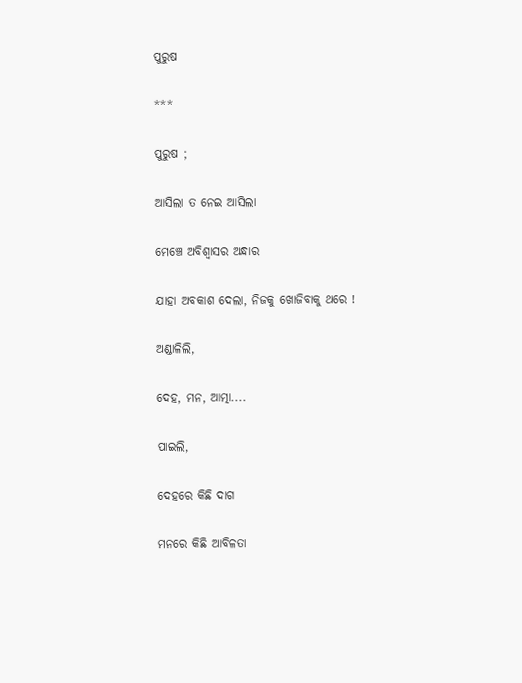ପୁରୁଷ

***

ପୁରୁଷ ;

ଆସିଲା ତ ନେଇ ଆସିଲା

ମେଞ୍ଚେ ଅବିଶ୍ୱାସର ଅନ୍ଧାର

ଯାହା ଅବକାଶ ଦେଲା, ନିଜକୁ ଖୋଜିବାକୁ ଥରେ !

ଅଣ୍ଡାଳିଲି,

ଦେହ, ମନ, ଆତ୍ମା....

ପାଇଲି,

ଦେହରେ କିଛି ଦାଗ

ମନରେ କିଛି ଆବିଳତା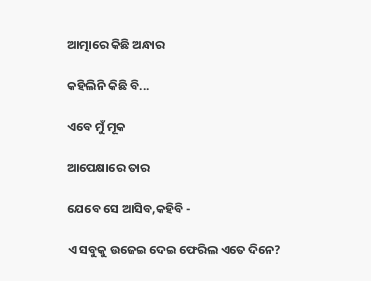ଆତ୍ମାରେ କିଛି ଅନ୍ଧାର

କହିଲିନି କିଛି ବି...

ଏବେ ମୁଁ ମୂକ

ଆପେକ୍ଷାରେ ତାର

ଯେବେ ସେ ଆସିବ,କହିବି -

ଏ ସବୁକୁ ଉଜେଇ ଦେଇ ଫେରିଲ ଏତେ ଦିନେ?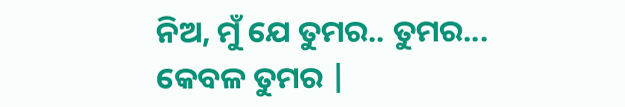ନିଅ, ମୁଁ ଯେ ତୁମର.. ତୁମର... କେବଳ ତୁମର |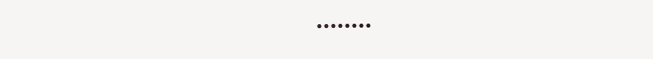••••••••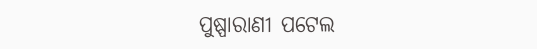ପୁଷ୍ପାରାଣୀ ପଟେଲ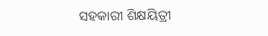ସହକାରୀ ଶିକ୍ଷୟିତ୍ରୀ